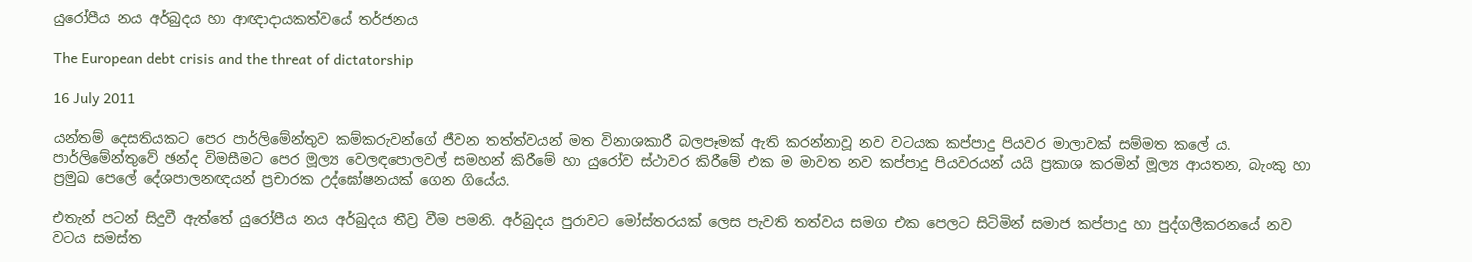යුරෝපීය නය අර්බුදය හා ආඥාදායකත්වයේ තර්ජනය

The European debt crisis and the threat of dictatorship

16 July 2011

යන්තම් දෙසතියකට පෙර පාර්ලිමේන්තුව කම්කරුවන්ගේ ජීවන තත්ත්වයන් මත විනාශකාරී බලපෑමක් ඇති කරන්නාවූ නව වටයක කප්පාදු පියවර මාලාවක් සම්මත කලේ ය. පාර්ලිමේන්තුවේ ඡන්ද විමසීමට පෙර මූල්‍ය වෙලඳපොලවල් සමහන් කිරීමේ හා යුරෝව ස්ථාවර කිරීමේ එක ම මාවත නව කප්පාදු පියවරයන් යයි ප්‍රකාශ කරමින් මූල්‍ය ආයතන, බැංකු හා ප්‍රමුඛ පෙලේ දේශපාලනඥයන් ප්‍රචාරක උද්ඝෝෂනයක් ගෙන ගියේය.

එතැන් පටන් සිදුවී ඇත්තේ යුරෝපීය නය අර්බුදය තීව්‍ර වීම පමනි. අර්බුදය පුරාවට මෝස්තරයක් ලෙස පැවති තත්වය සමග එක පෙලට සිටිමින් සමාජ කප්පාදු හා පුද්ගලීකරනයේ නව වටය සමස්ත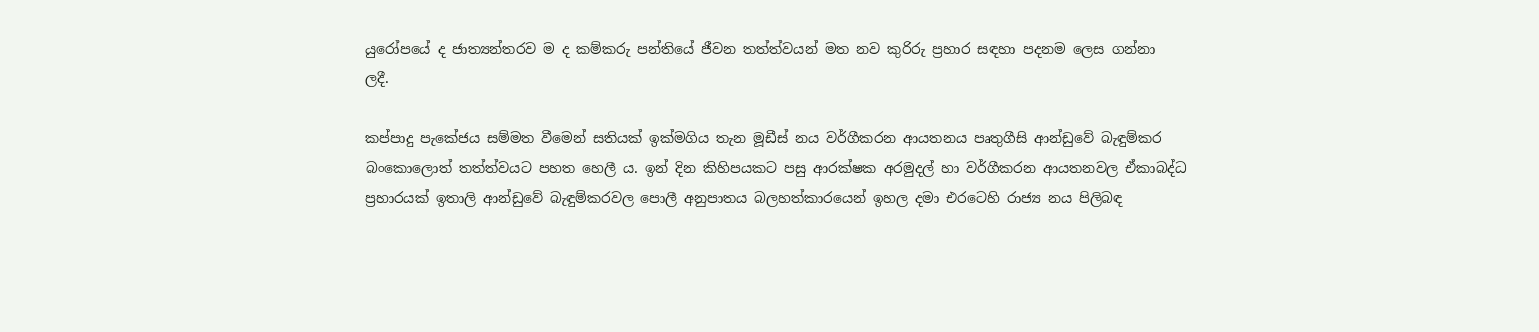යුරෝපයේ ද ජාත්‍යන්තරව ම ද කම්කරු පන්තියේ ජීවන තත්ත්වයන් මත නව කුරිරු ප්‍රහාර සඳහා පදනම ලෙස ගන්නා ලදී.

කප්පාදු පැකේජය සම්මත වීමෙන් සතියක් ඉක්මගිය තැන මූඩීස් නය වර්ගීකරන ආයතනය පෘතුගීසි ආන්ඩුවේ බැඳුම්කර බංකොලොත් තත්ත්වයට පහත හෙලී ය. ඉන් දින කිහිපයකට පසු ආරක්ෂක අරමුදල් හා වර්ගීකරන ආයතනවල ඒකාබද්ධ ප්‍රහාරයක් ඉතාලි ආන්ඩුවේ බැඳුම්කරවල පොලී අනුපාතය බලහත්කාරයෙන් ඉහල දමා එරටෙහි රාජ්‍ය නය පිලිබඳ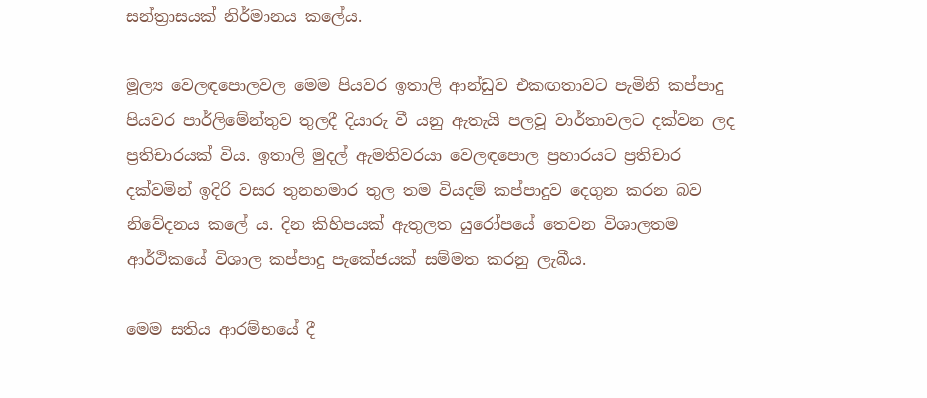සන්ත්‍රාසයක් නිර්මානය කලේය.

මූල්‍ය වෙලඳපොලවල මෙම පියවර ඉතාලි ආන්ඩුව එකඟතාවට පැමිනි කප්පාදු පියවර පාර්ලිමේන්තුව තුලදී දියාරු වී යනු ඇතැයි පලවූ වාර්තාවලට දක්වන ලද ප්‍රතිචාරයක් විය. ඉතාලි මුදල් ඇමතිවරයා වෙලඳපොල ප්‍රහාරයට ප්‍රතිචාර දක්වමින් ඉදිරි වසර තුනහමාර තුල තම වියදම් කප්පාදුව දෙගුන කරන බව නිවේදනය කලේ ය. දින කිහිපයක් ඇතුලත යුරෝපයේ තෙවන විශාලතම ආර්ථිකයේ විශාල කප්පාදු පැකේජයක් සම්මත කරනු ලැබීය.

මෙම සතිය ආරම්භයේ දී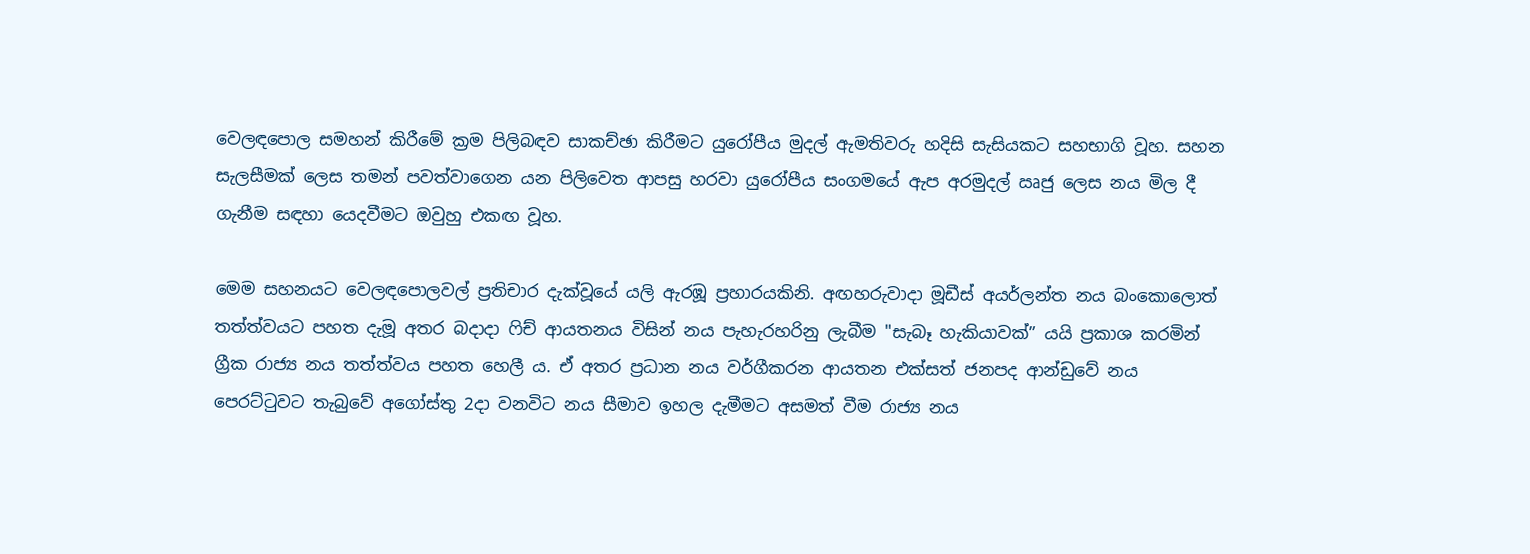වෙලඳපොල සමහන් කිරීමේ ක්‍රම පිලිබඳව සාකච්ඡා කිරීමට යුරෝපීය මුදල් ඇමතිවරු හදිසි සැසියකට සහභාගි වූහ. සහන සැලසීමක් ලෙස තමන් පවත්වාගෙන යන පිලිවෙත ආපසු හරවා යුරෝපීය සංගමයේ ඇප අරමුදල් ඍජු ලෙස නය මිල දී ගැනීම සඳහා යෙදවීමට ඔවුහු එකඟ වූහ.

මෙම සහනයට වෙලඳපොලවල් ප්‍රතිචාර දැක්වූයේ යලි ඇරඹූ ප්‍රහාරයකිනි. අඟහරුවාදා මූඩීස් අයර්ලන්ත නය බංකොලොත් තත්ත්වයට පහත දැමූ අතර බදාදා ෆිච් ආයතනය විසින් නය පැහැරහරිනු ලැබීම "සැබෑ හැකියාවක්” යයි ප්‍රකාශ කරමින් ග්‍රීක රාජ්‍ය නය තත්ත්වය පහත හෙලී ය. ඒ අතර ප්‍රධාන නය වර්ගීකරන ආයතන එක්සත් ජනපද ආන්ඩුවේ නය පෙරට්ටුවට තැබුවේ අගෝස්තු 2දා වනවිට නය සීමාව ඉහල දැමීමට අසමත් වීම රාජ්‍ය නය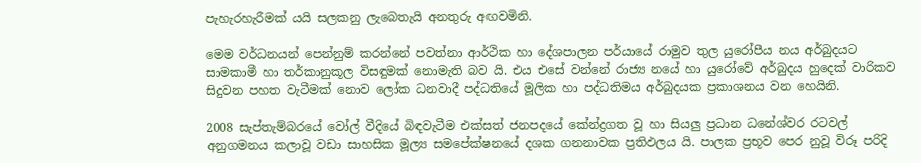පැහැරහැරීමක් යයි සලකනු ලැබෙතැයි අනතුරු අඟවමිනි.

මෙම වර්ධනයන් පෙන්නුම් කරන්නේ පවත්නා ආර්ථික හා දේශපාලන පර්යායේ රාමුව තුල යුරෝපීය නය අර්බුදයට සාමකාමී හා තර්කානුකූල විසඳුමක් නොමැති බව යි. එය එසේ වන්නේ රාජ්‍ය නයේ හා යුරෝවේ අර්බුදය හුදෙක් වාරිකව සිදුවන පහත වැටීමක් නොව ලෝක ධනවාදී පද්ධතියේ මූලික හා පද්ධතිමය අර්බුදයක ප්‍රකාශනය වන හෙයිනි.

2008 සැප්තැම්බරයේ වෝල් වීදියේ බිඳවැටීම එක්සත් ජනපදයේ කේන්ද්‍රගත වූ හා සියලු ප්‍රධාන ධනේශ්වර රටවල් අනුගමනය කලාවූ වඩා සාහසික මූල්‍ය සමපේක්ෂනයේ දශක ගනනාවක ප්‍රතිඵලය යි. පාලක ප්‍රභූව පෙර නුවූ විරූ පරිදි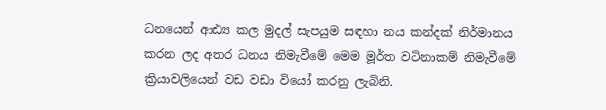ධනයෙන් ආඪ්‍ය කල මුදල් සැපයුම සඳහා නය කන්දක් නිර්මානය කරන ලද අතර ධනය නිමැවීමේ මෙම මූර්ත වටිනාකම් නිමැවීමේ ක්‍රියාවලියෙන් වඩ වඩා වියෝ කරනු ලැබිනි.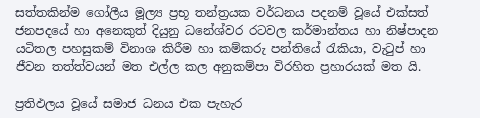සත්තකින්ම ගෝලීය මූල්‍ය ප්‍රභූ තන්ත්‍රයක වර්ධනය පදනම් වූයේ එක්සත් ජනපදයේ හා අනෙකුත් දියුනු ධනේශ්වර රටවල කර්මාන්තය හා නිෂ්පාදන යටිතල පහසුකම් විනාශ කිරීම හා කම්කරු පන්තියේ රැකියා, වැටුප් හා ජීවන තත්ත්වයන් මත එල්ල කල අනුකම්පා විරහිත ප්‍රහාරයක් මත යි.

ප්‍රතිඵලය වූයේ සමාජ ධනය එක පැහැර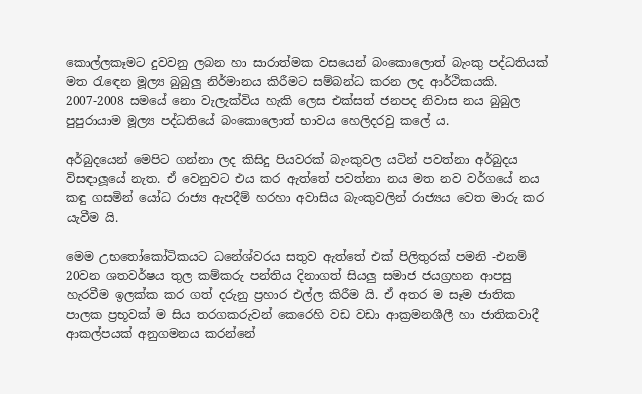කොල්ලකෑමට දුවවනු ලබන හා සාරාත්මක වසයෙන් බංකොලොත් බැංකු පද්ධතියක් මත රැඳෙන මූල්‍ය බුබුලු නිර්මානය කිරීමට සම්බන්ධ කරන ලද ආර්ථිකයකි. 2007-2008 සමයේ නො වැලැක්විය හැකි ලෙස එක්සත් ජනපද නිවාස නය බුබුල පුපුරායාම මූල්‍ය පද්ධතියේ බංකොලොත් භාවය හෙලිදරවු කලේ ය.

අර්බුදයෙන් මෙපිට ගන්නා ලද කිසිදු පියවරක් බැංකුවල යටින් පවත්නා අර්බුදය විසඳාලූයේ නැත. ඒ වෙනුවට එය කර ඇත්තේ පවත්නා නය මත නව වර්ගයේ නය කඳු ගසමින් යෝධ රාජ්‍ය ඇපදීම් හරහා අවාසිය බැංකුවලින් රාජ්‍යය වෙත මාරු කර යැවීම යි.

මෙම උභතෝකෝටිකයට ධනේශ්වරය සතුව ඇත්තේ එක් පිලිතුරක් පමනි -එනම් 20වන ශතවර්ෂය තුල කම්කරු පන්තිය දිනාගත් සියලු සමාජ ජයග්‍රහන ආපසු හැරවීම ඉලක්ක කර ගත් දරුනු ප්‍රහාර එල්ල කිරීම යි. ඒ අතර ම සෑම ජාතික පාලක ප්‍රභූවක් ම සිය තරගකරුවන් කෙරෙහි වඩ වඩා ආක්‍රමනශීලී හා ජාතිකවාදී ආකල්පයක් අනුගමනය කරන්නේ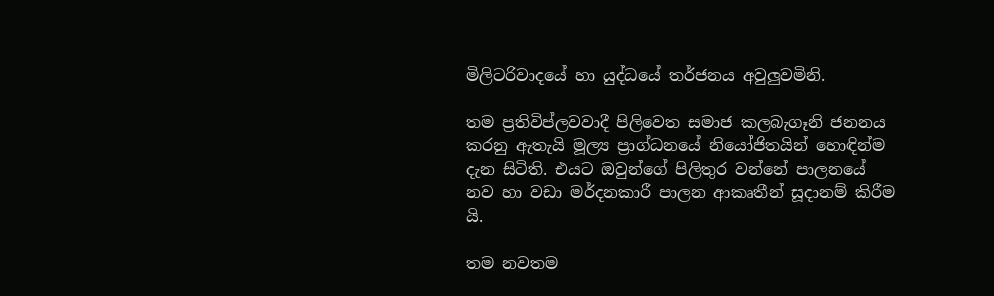මිලිටරිවාදයේ හා යුද්ධයේ තර්ජනය අවුලුවමිනි.

තම ප්‍රතිවිප්ලවවාදී පිලිවෙත සමාජ කලබැගෑනි ජනනය කරනු ඇතැයි මූල්‍ය ප්‍රාග්ධනයේ නියෝජිතයින් හොඳින්ම දැන සිටිති. එයට ඔවුන්ගේ පිලිතුර වන්නේ පාලනයේ නව හා වඩා මර්දනකාරී පාලන ආකෘතීන් සූදානම් කිරීම යි.

තම නවතම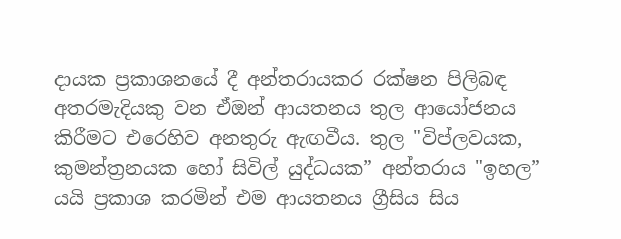දායක ප්‍රකාශනයේ දී අන්තරායකර රක්ෂන පිලිබඳ අතරමැදියකු වන ඒඔන් ආයතනය තුල ආයෝජනය කිරීමට එරෙහිව අනතුරු ඇඟවීය. තුල "විප්ලවයක, කුමන්ත්‍රනයක හෝ සිවිල් යුද්ධයක” අන්තරාය "ඉහල” යයි ප්‍රකාශ කරමින් එම ආයතනය ග්‍රීසිය සිය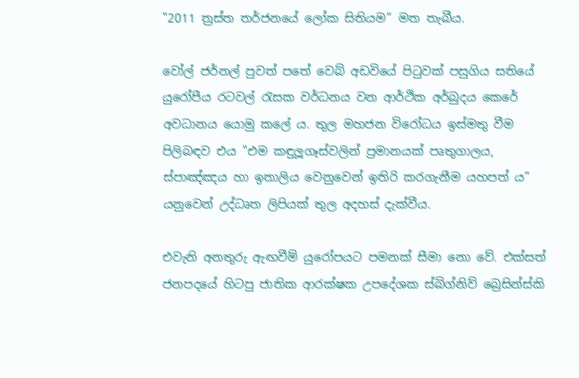"2011 ත්‍රස්ත තර්ජනයේ ලෝක සිතියම” මත තැබීය.

වෝල් ජර්නල් පුවත් පතේ වෙබ් අඩවියේ පිටුවක් පසුගිය සතියේ යුරෝපීය රටවල් රැසක වර්ධනය වන ආර්ථික අර්බුදය කෙරේ අවධානය යොමු කලේ ය. තුල මහජන විරෝධය ඉස්මතු වීම පිලිබඳව එය "එම කඳුලූගෑස්වලින් ප්‍රමානයක් පෘතුගාලය, ස්පාඤ්ඤය හා ඉතාලිය වෙනුවෙන් ඉතිරි කරගැනීම යහපත් ය” යනුවෙන් උද්ධෘත ලිපියක් තුල අදහස් දැක්වීය.

එවැනි අනතුරු ඇඟවීම් යුරෝපයට පමනක් සීමා නො වේ. එක්සත් ජනපදයේ හිටපු ජාතික ආරක්ෂක උපදේශක ස්බිග්නිව් බ්‍රෙසින්ස්කි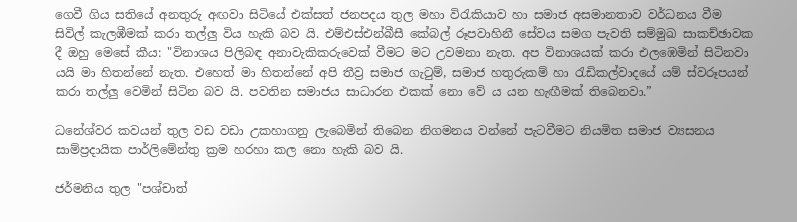ගෙවී ගිය සතියේ අනතුරු අඟවා සිටියේ එක්සත් ජනපදය තුල මහා විරැකියාව හා සමාජ අසමානතාව වර්ධනය වීම සිවිල් කැලඹීමක් කරා තල්ලු විය හැකි බව යි. එම්එස්එන්බීසී කේබල් රූපවාහිනී සේවය සමග පැවති සම්මුඛ සාකච්ඡාවක දී ඔහු මෙසේ කීය: "විනාශය පිලිබඳ අනාවැකිකරුවෙක් වීමට මට උවමනා නැත. අප විනාශයක් කරා එලඹෙමින් සිටිනවා යයි මා හිතන්නේ නැත. එහෙත් මා හිතන්නේ අපි තීව්‍ර සමාජ ගැටුම්, සමාජ හතුරුකම් හා රැඩිකල්වාදයේ යම් ස්වරූපයන් කරා තල්ලු වෙමින් සිටින බව යි. පවතින සමාජය සාධාරන එකක් නො වේ ය යන හැඟීමක් තිබෙනවා.”

ධනේශ්වර කවයන් තුල වඩ වඩා උකහාගනු ලැබෙමින් තිබෙන නිගමනය වන්නේ පැටවීමට නියමිත සමාජ ව්‍යසනය සාම්ප්‍රදායික පාර්ලිමේන්තු ක්‍රම හරහා කල නො හැකි බව යි.

ජර්මනිය තුල "පශ්චාත්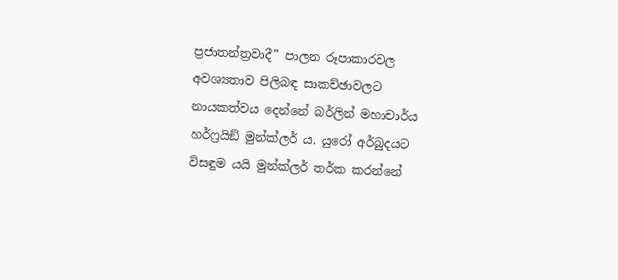ප්‍රජාතන්ත්‍රවාදී” පාලන රූපාකාරවල අවශ්‍යතාව පිලිබඳ සාකච්ඡාවලට නායකත්වය දෙන්නේ බර්ලින් මහාචාර්ය හර්ෆ්‍රයිඞ් මුන්ක්ලර් ය. යුරෝ අර්බුදයට විසඳුම යයි මුන්ක්ලර් තර්ක කරන්නේ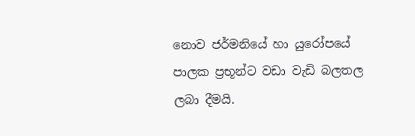නොව ජර්මනියේ හා යුරෝපයේ පාලක ප්‍රභූන්ට වඩා වැඩි බලතල ලබා දීමයි.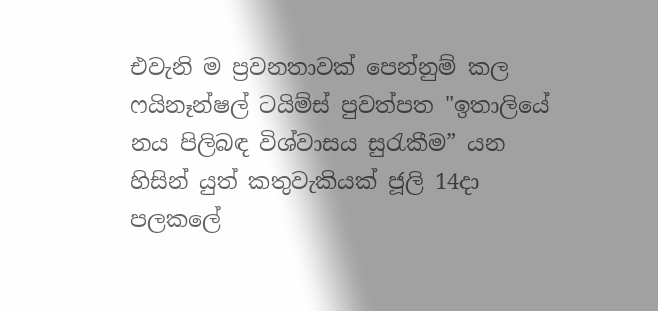එවැනි ම ප්‍රවනතාවක් පෙන්නුම් කල ෆයිනෑන්ෂල් ටයිම්ස් පුවත්පත "ඉතාලියේ නය පිලිබඳ විශ්වාසය සුරැකීම” යන හිසින් යුත් කතුවැකියක් ජූලි 14දා පලකලේ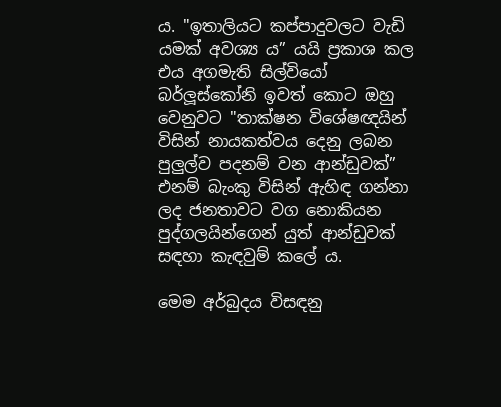ය. "ඉතාලියට කප්පාදුවලට වැඩි යමක් අවශ්‍ය ය” යයි ප්‍රකාශ කල එය අගමැති සිල්වියෝ බර්ලූස්කෝනි ඉවත් කොට ඔහු වෙනුවට "තාක්ෂන විශේෂඥයින් විසින් නායකත්වය දෙනු ලබන පුලුල්ව පදනම් වන ආන්ඩුවක්” එනම් බැංකු විසින් ඇහිඳ ගන්නා ලද ජනතාවට වග නොකියන පුද්ගලයින්ගෙන් යුත් ආන්ඩුවක් සඳහා කැඳවුම් කලේ ය.

මෙම අර්බුදය විසඳනු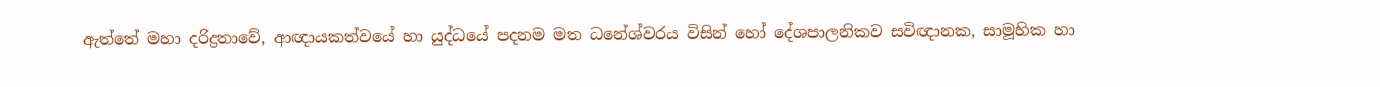ඇත්තේ මහා දරිද්‍රතාවේ, ආඥායකත්වයේ හා යුද්ධයේ පදනම මත ධනේශ්වරය විසින් හෝ දේශපාලනිකව සවිඥානක, සාමූහික හා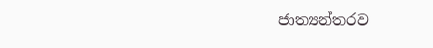ජාත්‍යන්තරව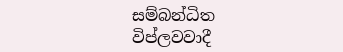සම්බන්ධිත විප්ලවවාදී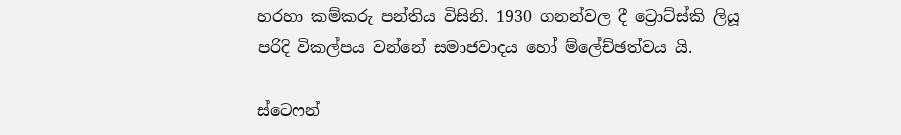හරහා කම්කරු පන්තිය විසිනි. 1930 ගනන්වල දී ට්‍රොට්ස්කි ලියූ පරිදි විකල්පය වන්නේ සමාජවාදය හෝ ම්ලේච්ඡත්වය යි.

ස්ටෙෆන්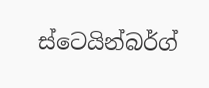ස්ටෙයින්බර්ග්